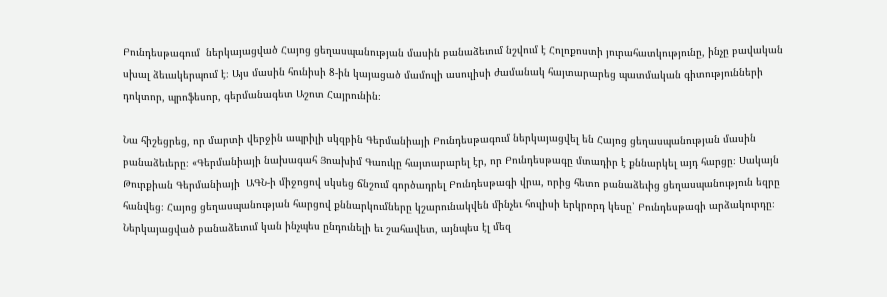Բունդեսթագում  ներկայացված Հայոց ցեղասպանության մասին բանաձեւում նշվում է Հոլոքոստի յուրահատկությունը, ինչը բավական սխալ ձեւակերպում է։ Այս մասին հունիսի 8-ին կայացած մամուլի ասուլիսի ժամանակ հայտարարեց պատմական գիտությունների դոկտոր, պրոֆեսոր, գերմանագետ Աշոտ Հայրունին։

Նա հիշեցրեց, որ մարտի վերջին ապրիլի սկզբին Գերմանիայի Բունդեսթագում ներկայացվել են Հայոց ցեղասպանության մասին բանաձեւերը։ «Գերմանիայի նախագահ Յոախիմ Գաուկը հայտարարել էր, որ Բունդեսթագը մտադիր է քննարկել այդ հարցը։ Սակայն Թուրքիան Գերմանիայի  ԱԳՆ-ի միջոցով սկսեց ճնշում գործադրել Բունդեսթագի վրա, որից հետո բանաձեւից ցեղասպանություն եզրը հանվեց։ Հայոց ցեղասպանության հարցով քննարկումները կշարունակվեն մինչեւ հուլիսի երկրորդ կեսը՝ Բունդեսթագի արձակուրդը։ Ներկայացված բանաձեւում կան ինչպես ընդունելի եւ շահավետ, այնպես էլ մեզ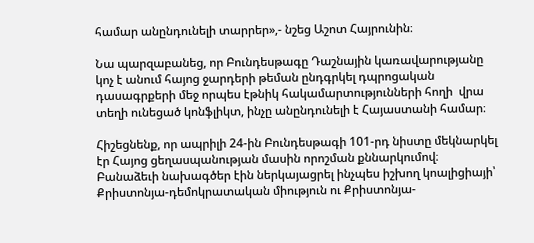համար անընդունելի տարրեր»,- նշեց Աշոտ Հայրունին։

Նա պարզաբանեց, որ Բունդեսթագը Դաշնային կառավարությանը կոչ է անում հայոց ջարդերի թեման ընդգրկել դպրոցական դասագրքերի մեջ որպես էթնիկ հակամարտությունների հողի  վրա տեղի ունեցած կոնֆլիկտ, ինչը անընդունելի է Հայաստանի համար։

Հիշեցնենք, որ ապրիլի 24-ին Բունդեսթագի 101-րդ նիստը մեկնարկել էր Հայոց ցեղասպանության մասին որոշման քննարկումով։ Բանաձեւի նախագծեր էին ներկայացրել ինչպես իշխող կոալիցիայի՝ Քրիստոնյա-դեմոկրատական միություն ու Քրիստոնյա-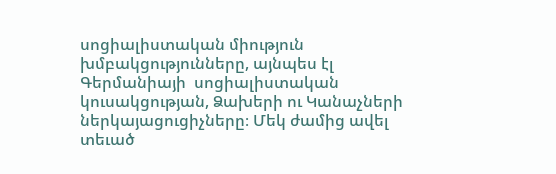սոցիալիստական միություն խմբակցությունները, այնպես էլ Գերմանիայի  սոցիալիստական կուսակցության, Ձախերի ու Կանաչների ներկայացուցիչները։ Մեկ ժամից ավել տեւած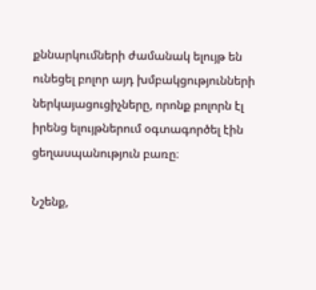քննարկումների ժամանակ ելույթ են ունեցել բոլոր այդ խմբակցությունների ներկայացուցիչները, որոնք բոլորն էլ իրենց ելույթներում օգտագործել էին ցեղասպանություն բառը։

Նշենք,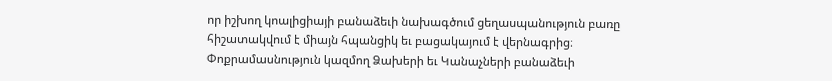որ իշխող կոալիցիայի բանաձեւի նախագծում ցեղասպանություն բառը հիշատակվում է միայն հպանցիկ եւ բացակայում է վերնագրից։ Փոքրամասնություն կազմող Ձախերի եւ Կանաչների բանաձեւի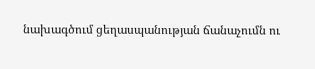նախագծում ցեղասպանության ճանաչումն ու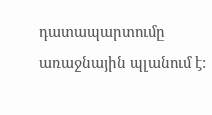դատապարտումը առաջնային պլանում է: